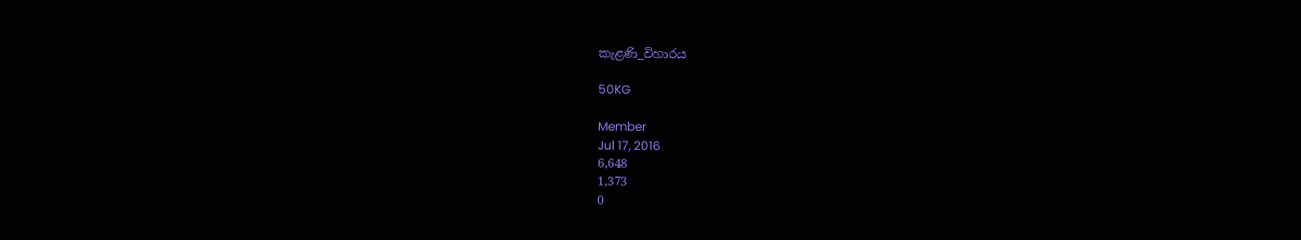කැළණි_විහාරය

50KG

Member
Jul 17, 2016
6,648
1,373
0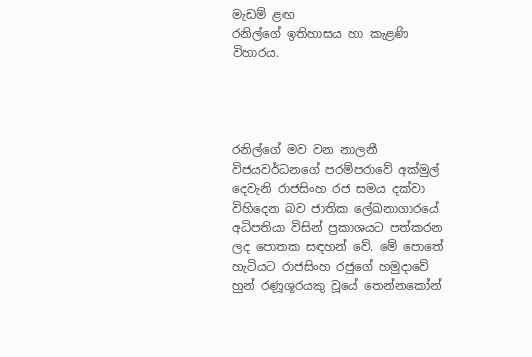මැඩම් ළඟ
රනිල්ගේ ඉතිහාසය හා කැළණි විහාරය.




රනිල්ගේ මව වන නාලනී විජයවර්ධනගේ පරම්පරාවේ අක්මුල් දෙවැනි රාජසිංහ රජ සමය දක්වා විහිදෙන බව ජාතික ‍ලේඛනාගාරයේ අධිපතියා විසින් ප්‍රකාශයට පත්කරන ලද ‍පොතක සඳහන් වේ. මේ ‍පොතේ හැටියට රාජසිංහ රජුගේ හමුදාවේ හුන් රණූශූරයකු වූයේ තෙන්නකෝන්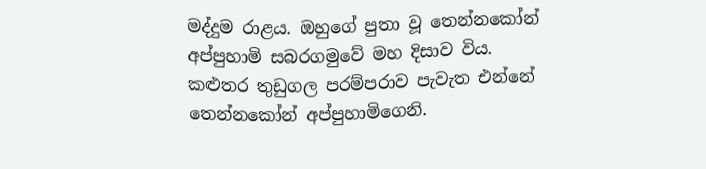මද්දුම රාළය. ඔහුගේ පුතා වූ තෙන්නකෝන් අප්පුහාමි සබරගමුවේ මහ දිසාව විය. කළුතර තුඩුගල පරම්පරාව පැවැත එන්නේ තෙන්නකෝන් අප්පුහාමිගෙනි.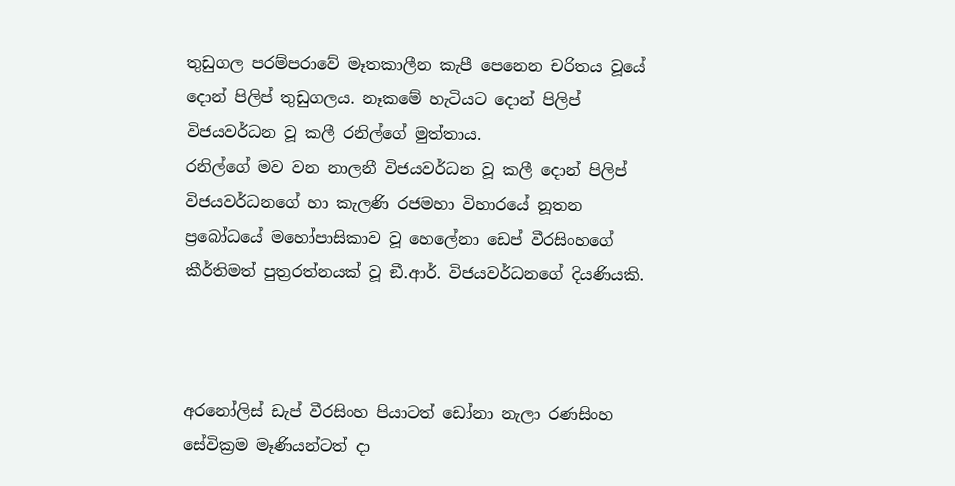තුඩුගල පරම්පරාවේ මෑතකාලීන කැපී පෙනෙන චරිතය වූයේ දොන් පිලිප් තුඩුගලය. නෑකමේ හැටියට දොන් පිලිප් විජයවර්ධන වූ කලී රනිල්ගේ මුත්තාය.
රනිල්ගේ මව වන නාලනී විජයවර්ධන වූ කලී දොන් පිලිප් විජයවර්ධනගේ හා කැලණි රජමහා විහාරයේ නූතන ප්‍රබෝධයේ මහෝපාසිකාව වූ හෙ‍ලේනා ඩෙප් වීරසිංහගේ කීර්තිමත් පුත්‍රරත්නයක් වූ ඞී.ආර්. විජයවර්ධනගේ දියණියකි.



අරනෝලිස් ඩැප් වීරසිංහ පියාටත් ඩෝනා නැලා රණසිංහ සේවික්‍රම මෑණියන්ටත් දා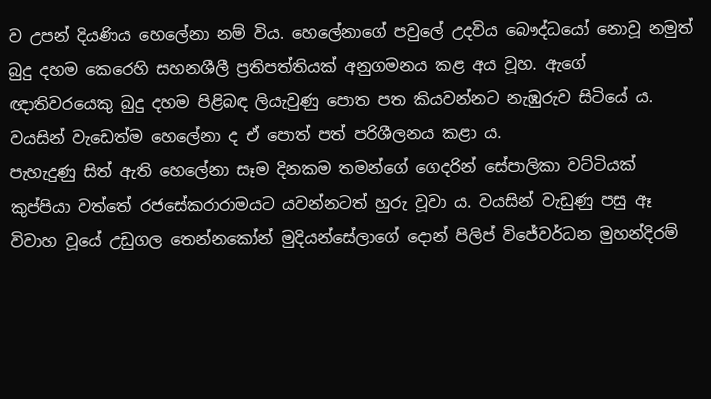ව උපන් දියණිය හෙලේනා නම් විය. හෙලේනාගේ පවුලේ උදවිය බෞද්ධයෝ නොවූ නමුත් බුදු දහම කෙරෙහි සහනශීලී ප්‍රතිපත්තියක් අනුගමනය කළ අය වූහ. ඇගේ ඥාතිවරයෙකු බුදු දහම පිළිබඳ ලියැවුණු පොත පත කියවන්නට නැඹුරුව සිටියේ ය. වයසින් වැඩෙත්ම හෙලේනා ද ඒ පොත් පත් පරිශීලනය කළා ය.
පැහැදුණු සිත් ඇති හෙලේනා සෑම දිනකම තමන්ගේ ගෙදරින් සේපාලිකා වට්ටියක් කුප්පියා වත්තේ රජසේකරාරාමයට යවන්නටත් හුරු වූවා ය. වයසින් වැඩුණු පසු ඈ විවාහ වූයේ උඩුගල තෙන්නකෝන් මුදියන්සේලාගේ දොන් පිලිප් විජේවර්ධන මුහන්දිරම්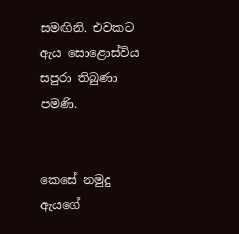සමඟිනි. එවකට ඇය සොළොස්විය සපුරා තිබුණා පමණි.


කෙසේ නමුදු ඇයගේ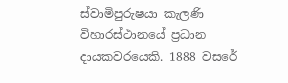ස්වාමිපුරුෂයා කැලණි විහාරස්ථානයේ ප්‍රධාන දායකවරයෙකි. 1888 වසරේ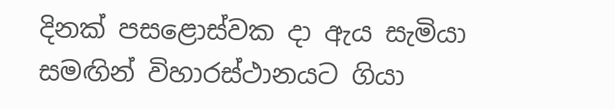දිනක් පසළොස්වක දා ඇය සැමියා සමඟින් විහාරස්ථානයට ගියා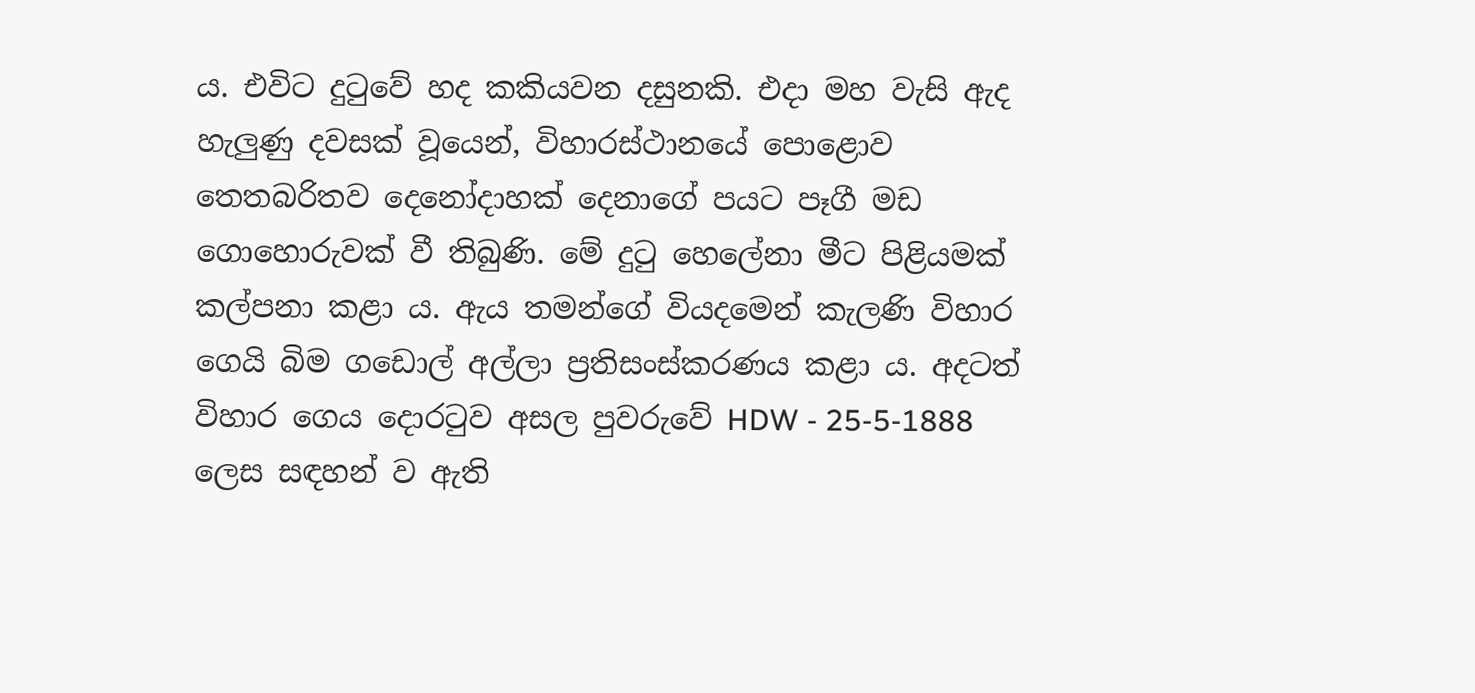ය. එවිට දුටුවේ හද කකියවන දසුනකි. එදා මහ වැසි ඇද හැලුණු දවසක් වූයෙන්, විහාරස්ථානයේ පොළොව තෙතබරිතව දෙනෝදාහක් දෙනාගේ පයට පෑගී මඩ ගොහොරුවක් වී තිබුණි. මේ දුටු හෙලේනා මීට පිළියමක් කල්පනා කළා ය. ඇය තමන්ගේ වියදමෙන් කැලණි විහාර ගෙයි බිම ගඩොල් අල්ලා ප්‍රතිසංස්කරණය කළා ය. අදටත් විහාර ගෙය දොරටුව අසල පුවරුවේ HDW - 25-5-1888 ලෙස සඳහන් ව ඇති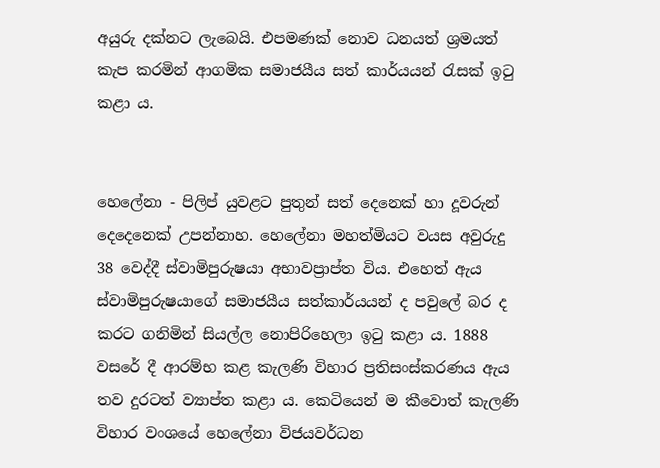අයුරු දක්නට ලැබෙයි. එපමණක් නොව ධනයත් ශ්‍රමයත් කැප කරමින් ආගමික සමාජයීය සත් කාර්යයන් රැසක් ඉටු කළා ය.


හෙලේනා - පිලිප් යුවළට පුතුන් සත් දෙනෙක් හා දූවරුන් දෙදෙනෙක් උපන්නාහ. හෙලේනා මහත්මියට වයස අවුරුදු 38 වෙද්දී ස්වාමිපුරුෂයා අභාවප්‍රාප්ත විය. එහෙත් ඇය ස්වාමිපුරුෂයාගේ සමාජයීය සත්කාර්යයන් ද පවුලේ බර ද කරට ගනිමින් සියල්ල නොපිරිහෙලා ඉටු කළා ය. 1888 වසරේ දී ආරම්භ කළ කැලණි විහාර ප්‍රතිසංස්කරණය ඇය තව දුරටත් ව්‍යාප්ත කළා ය. කෙටියෙන් ම කීවොත් කැලණි විහාර වංශයේ හෙලේනා විජයවර්ධන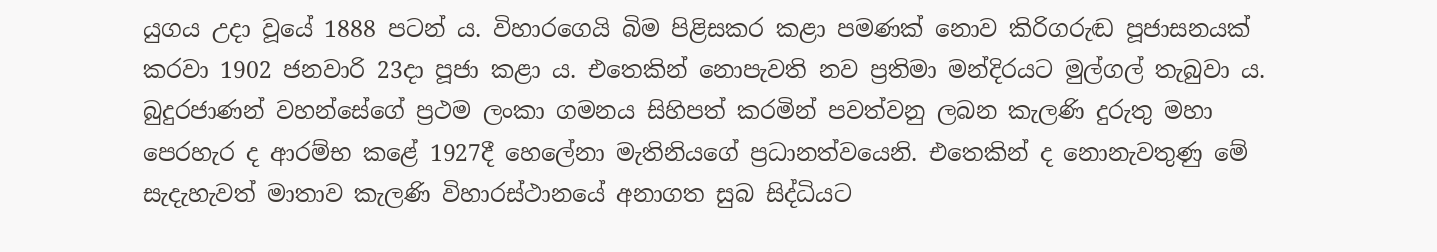යුගය උදා වූයේ 1888 පටන් ය. විහාරගෙයි බිම පිළිසකර කළා පමණක් නොව කිරිගරුඬ පූජාසනයක් කරවා 1902 ජනවාරි 23දා පූජා කළා ය. එතෙකින් නොපැවති නව ප්‍රතිමා මන්දිරයට මුල්ගල් තැබුවා ය. බුදුරජාණන් වහන්සේගේ ප්‍රථම ලංකා ගමනය සිහිපත් කරමින් පවත්වනු ලබන කැලණි දුරුතු මහා පෙරහැර ද ආරම්භ කළේ 1927දී හෙලේනා මැතිනියගේ ප්‍රධානත්වයෙනි. එතෙකින් ද නොනැවතුණු මේ සැදැහැවත් මාතාව කැලණි විහාරස්ථානයේ අනාගත සුබ සිද්ධියට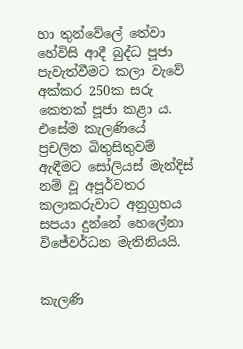හා තුන්වේලේ තේවා හේවිසි ආදී බුද්ධ පූජා පැවැත්වීමට කලා වැවේ අක්කර 250ක සරු කෙතක් පූජා කළා ය. එසේම කැලණියේ ප්‍රචලිත බිතුසිතුවම් ඇඳීමට සෝලියස් මැන්දිස් නම් වූ අපූර්වතර කලාකරුවාට අනුග්‍රහය සපයා දුන්නේ හෙලේනා විජේවර්ධන මැතිනියයි.


කැලණි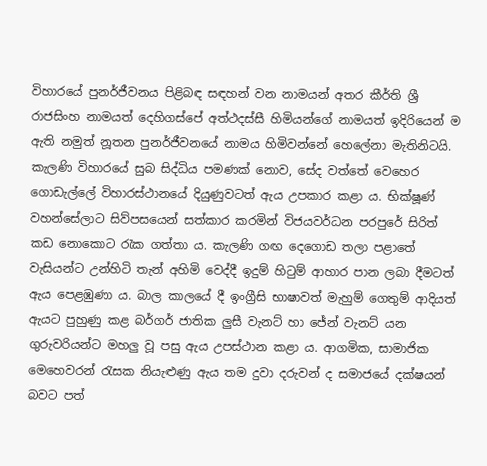විහාරයේ පුනර්ජීවනය පිළිබඳ සඳහන් වන නාමයන් අතර කීර්ති ශ්‍රී රාජසිංහ නාමයත් දෙහිගස්පේ අත්ථදස්සී හිමියන්ගේ නාමයත් ඉදිරියෙන් ම ඇති නමුත් නූතන පුනර්ජීවනයේ නාමය හිමිවන්නේ හෙලේනා මැතිනිටයි.
කැලණි විහාරයේ සුබ සිද්ධිය පමණක් නොව, සේද වත්තේ වෙහෙර ගොඩැල්ලේ විහාරස්ථානයේ දියුණුවටත් ඇය උපකාර කළා ය. භික්ෂූණ් වහන්සේලාට සිව්පසයෙන් සත්කාර කරමින් විජයවර්ධන පරපුරේ සිරිත් කඩ නොකොට රැක ගත්තා ය. කැලණි ගඟ දෙගොඩ තලා පළාතේ වැසියන්ට උන්හිටි තැන් අහිමි වෙද්දී ඉදුම් හිටුම් ආහාර පාන ලබා දීමටත් ඇය පෙළඹුණා ය. බාල කාලයේ දී ඉංග්‍රීසි භාෂාවත් මැහුම් ගෙතුම් ආදියත් ඇයට පුහුණු කළ බර්ගර් ජාතික ලුසී වැනට් හා ජේන් වැනට් යන ගුරුවරියන්ට මහලු වූ පසු ඇය උපස්ථාන කළා ය. ආගමික, සාමාජික මෙහෙවරන් රැසක නියැළුණු ඇය තම දුවා දරුවන් ද සමාජයේ දක්ෂයන් බවට පත්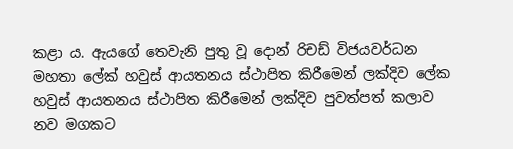කළා ය. ඇයගේ තෙවැනි පුතු වූ දොන් රිචඩ් විජයවර්ධන මහතා ලේක් හවුස් ආයතනය ස්ථාපිත කිරීමෙන් ලක්දිව ලේක හවුස් ආයතනය ස්ථාපිත කිරීමෙන් ලක්දිව පුවත්පත් කලාව නව මගකට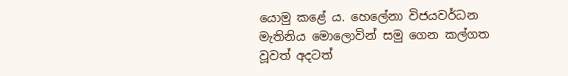යොමු කළේ ය. හෙලේනා විජයවර්ධන මැතිනිය මොලොවින් සමු ගෙන කල්ගත වූවත් අදටත්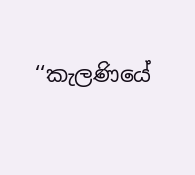‘‘කැලණියේ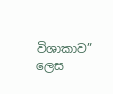විශාකාව” ලෙස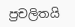ප්‍රචලිතයි